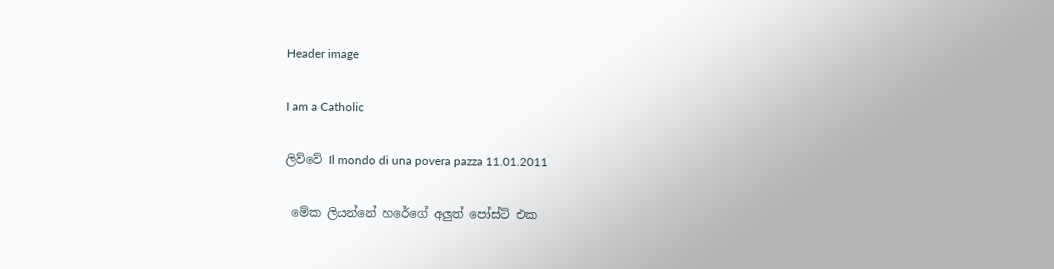Header image

I am a Catholic

ලිව්වේ Il mondo di una povera pazza 11.01.2011

 මේක ලියන්නේ හරේගේ අලුත් පෝස්ට් එක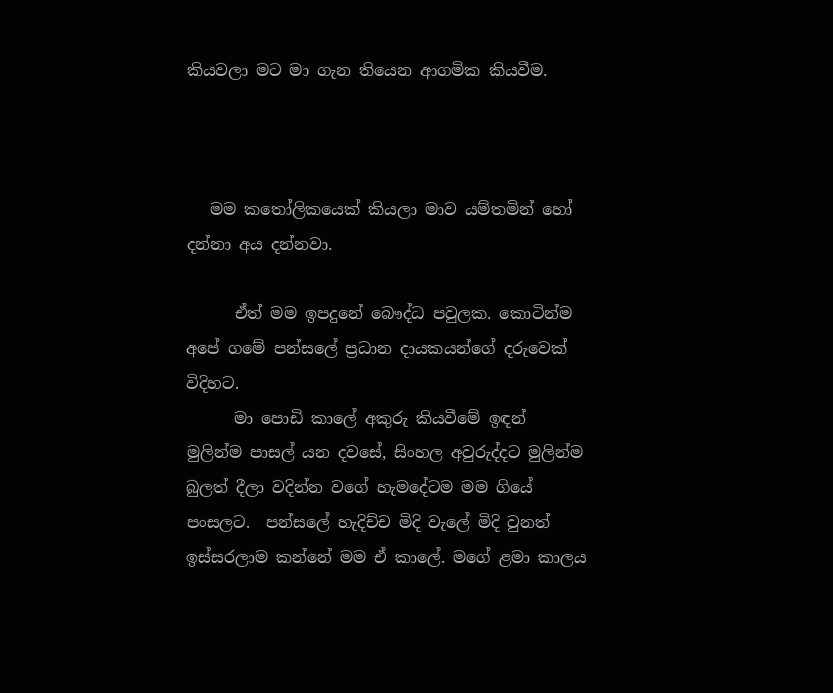කියවලා මට මා ගැන තියෙන ආගමික කියවීම.



   මම කතෝලිකයෙක් කියලා මාව යම්තමින් හෝ දන්නා අය දන්නවා.

      ඒත් මම ඉපදුනේ බෞද්ධ පවුලක. කොටින්ම අපේ ගමේ පන්සලේ ප්‍රධාන දායකයන්ගේ දරුවෙක් විදිහට.
      මා පොඩි කාලේ අකුරු කියවීමේ ඉඳන් මුලින්ම පාසල් යන දවසේ, සිංහල අවුරුද්දට මුලින්ම බුලත් දීලා වදින්න වගේ හැමදේටම මම ගියේ පංසලට.  පන්සලේ හැදිච්ච මිදි වැලේ මිදි වුනත් ඉස්සරලාම කන්නේ මම ඒ කාලේ. මගේ ළමා කාලය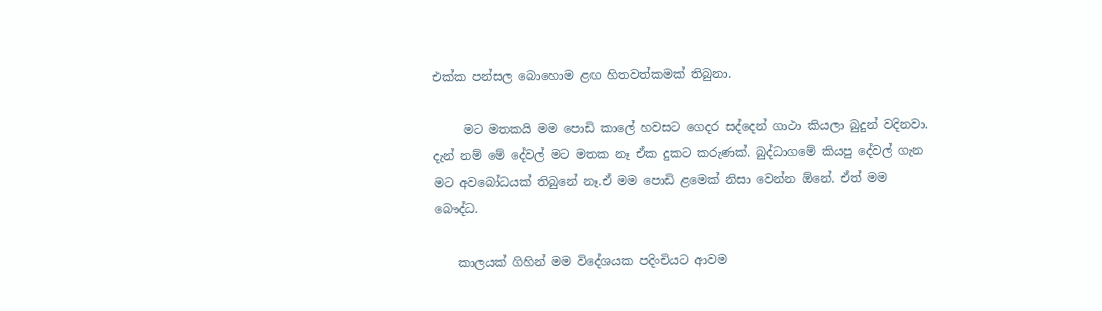එක්ක පන්සල බොහොම ළඟ හිතවත්කමක් තිබුනා.

     මට මතකයි මම පොඩි කාලේ හවසට ගෙදර සද්දෙන් ගාථා කියලා බුදුන් වදිනවා. දැන් නම් මේ දේවල් මට මතක නෑ ඒක දුකට කරුණක්. බුද්ධාගමේ කියපු දේවල් ගැන මට අවබෝධයක් තිබුනේ නෑ.ඒ මම පොඩි ළමෙක් නිසා වෙන්න ඕනේ. ඒත් මම බෞද්ධ.

    කාලයක් ගිහින් මම විදේශයක පදිංචියට ආවම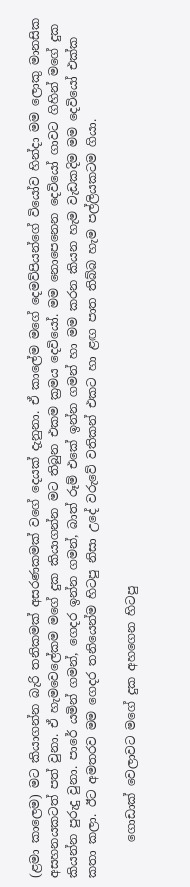(ළමා කාලෙම) මට කියාගන්න බැරි තනිකමක් අසරණකමක් වගේ දෙයක් දැනුනා. ඒ කාලේම මගේ දෙමව්පියන්ගේ වියෝව හින්දා මම ලොකු මානසික අසහනයකටත් පත් වුනා. ඒ හැමවෙලේකම මගේ දුක කියාගන්න මට තිබුන එකම ක්‍රමය දෙවියෝ. මම නොපෙනෙන දෙවියෝ ගාවට ගිහින් මගේ දුක කියන්න පුරුදු වුනා. පාරේ යමින් ගමන්, ගෙදර ඉන්න ගමන්, බාත් රූම් එකේ ඉන්න ගමන් හා මම කරන කියන හැම වැඩකදිම මම දෙවියෝ එක්ක කතා කලා. ඊට අමතරව මම ගෙදර තනියෙන්ම හිටපු නිසා උදේ වරුවේ වතිකන් එකට හා ළඟ පාත තිබ්බ හැම පල්ලියකටම ගියා.

      ගොඩාක් වෙලාවට මගේ දුක අහගෙන හිටපු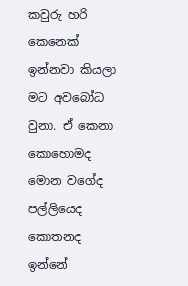කවුරු හරි කෙනෙක් ඉන්නවා කියලා මට අවබෝධ වුනා. ඒ කෙනා කොහොමද මොන වගේද පල්ලියෙද කොතනද ඉන්නේ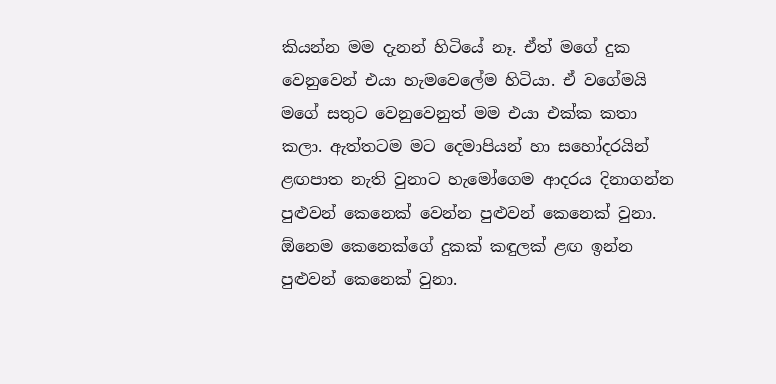කියන්න මම දැනන් හිටියේ නෑ. ඒත් මගේ දුක වෙනුවෙන් එයා හැමවෙලේම හිටියා. ඒ වගේමයි මගේ සතුට වෙනුවෙනුත් මම එයා එක්ක කතා කලා. ඇත්තටම මට දෙමාපියන් හා සහෝදරයින් ළඟපාත නැති වුනාට හැමෝගෙම ආදරය දිනාගන්න පුළුවන් කෙනෙක් වෙන්න පුළුවන් කෙනෙක් වුනා. ඕනෙම කෙනෙක්ගේ දුකක් කඳුලක් ළඟ ඉන්න පුළුවන් කෙනෙක් වුනා.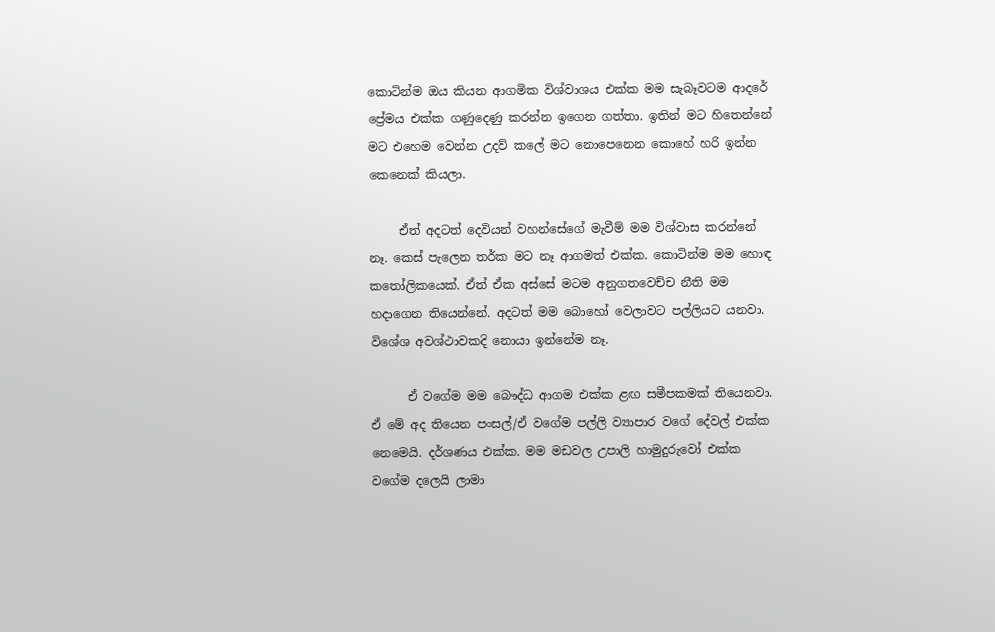කොටින්ම ඔය කියන ආගමික විශ්වාශය එක්ක මම සැබෑවටම ආදරේ ප්‍රේමය එක්ක ගණුදෙණු කරන්න ඉගෙන ගත්තා. ඉතින් මට හිතෙන්නේ මට එහෙම වෙන්න උදව් කලේ මට නොපෙනෙන කොහේ හරි ඉන්න කෙනෙක් කියලා.

     ඒත් අදටත් දෙවියන් වහන්සේගේ මැවීම් මම විශ්වාස කරන්නේ නෑ. කෙස් පැලෙන තර්ක මට නෑ ආගමත් එක්ක. කොටින්ම මම හොඳ කතෝලිකයෙක්. ඒත් ඒක අස්සේ මටම අනුගතවෙච්ච නීති මම හදාගෙන තියෙන්නේ. අදටත් මම බොහෝ වෙලාවට පල්ලියට යනවා. විශේශ අවශ්ථාවකදි නොයා ඉන්නේම නෑ.

      ඒ වගේම මම බෞද්ධ ආගම එක්ක ළඟ සමීපකමක් තියෙනවා. ඒ මේ අද තියෙන පංසල්/ඒ වගේම පල්ලි ව්‍යාපාර වගේ දේවල් එක්ක නෙමෙයි. දර්ශණය එක්ක. මම මඩවල උපාලි හාමුදුරුවෝ එක්ක වගේම දලෙයි ලාමා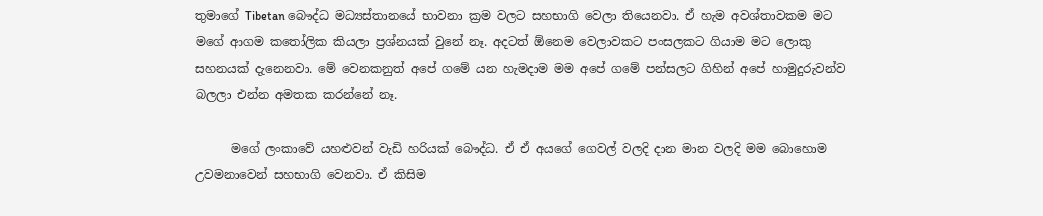තුමාගේ Tibetan බෞද්ධ මධ්‍යස්තානයේ භාවනා ක්‍රම වලට සහභාගි වෙලා තියෙනවා. ඒ හැම අවශ්තාවකම මට මගේ ආගම කතෝලික කියලා ප්‍රශ්නයක් වුනේ නෑ. අදටත් ඕනෙම වෙලාවකට පංසලකට ගියාම මට ලොකු සහනයක් දැනෙනවා. මේ වෙනකනුත් අපේ ගමේ යන හැමදාම මම අපේ ගමේ පන්සලට ගිහින් අපේ හාමුදුරුවන්ව බලලා එන්න අමතක කරන්නේ නෑ.

      මගේ ලංකාවේ යහළුවන් වැඩි හරියක් බෞද්ධ. ඒ ඒ අයගේ ගෙවල් වලදි දාන මාන වලදි මම බොහොම උවමනාවෙන් සහභාගි වෙනවා. ඒ කිසිම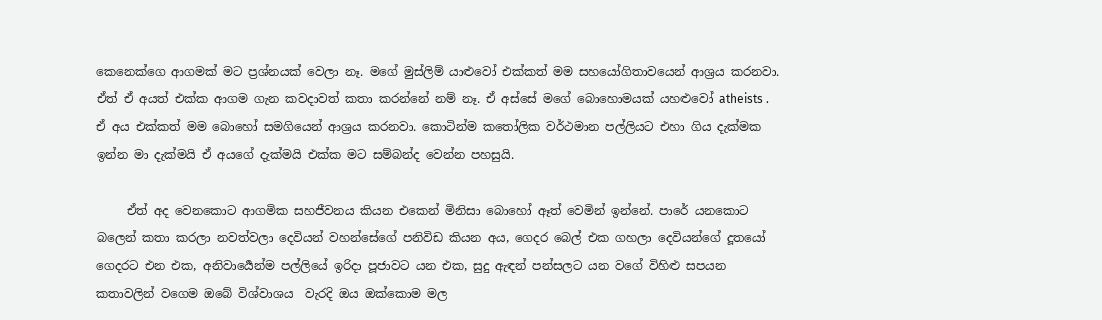කෙනෙක්ගෙ ආගමක් මට ප්‍රශ්නයක් වෙලා නෑ. මගේ මුස්ලිම් යාළුවෝ එක්කත් මම සහයෝගිතාවයෙන් ආශ්‍රය කරනවා. ඒත් ඒ අයත් එක්ක ආගම ගැන කවදාවත් කතා කරන්නේ නම් නෑ. ඒ අස්සේ මගේ බොහොමයක් යහළුවෝ atheists . ඒ අය එක්කත් මම බොහෝ සමගියෙන් ආශ්‍රය කරනවා. කොටින්ම කතෝලික වර්ථමාන පල්ලියට එහා ගිය දැක්මක ඉන්න මා දැක්මයි ඒ අයගේ දැක්මයි එක්ක මට සම්බන්ද වෙන්න පහසුයි.

     ඒත් අද වෙනකොට ආගමික සහජීවනය කියන එකෙන් මිනිසා බොහෝ ඈත් වෙමින් ඉන්නේ. පාරේ යනකොට බලෙන් කතා කරලා නවත්වලා දෙවියන් වහන්සේගේ පනිවිඩ කියන අය, ගෙදර බෙල් එක ගහලා දෙවියන්ගේ දූතයෝ ගෙදරට එන එක, අනිවාර්‍යෙන්ම පල්ලියේ ඉරිදා පූජාවට යන එක, සුදු ඇඳන් පන්සලට යන වගේ විහිළු සපයන කතාවලින් වගෙම ඔබේ විශ්වාශය  වැරදි ඔය ඔක්කොම මල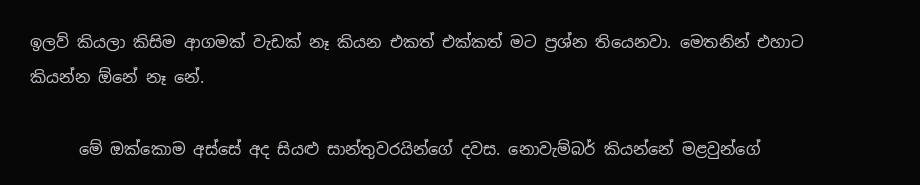ඉලව් කියලා කිසිම ආගමක් වැඩක් නෑ කියන එකත් එක්කත් මට ප්‍රශ්න තියෙනවා. මෙතනින් එහාට කියන්න ඕනේ නෑ නේ.

      මේ ඔක්කොම අස්සේ අද සියළු සාන්තුවරයින්ගේ දවස. නොවැම්බර් කියන්නේ මළවුන්ගේ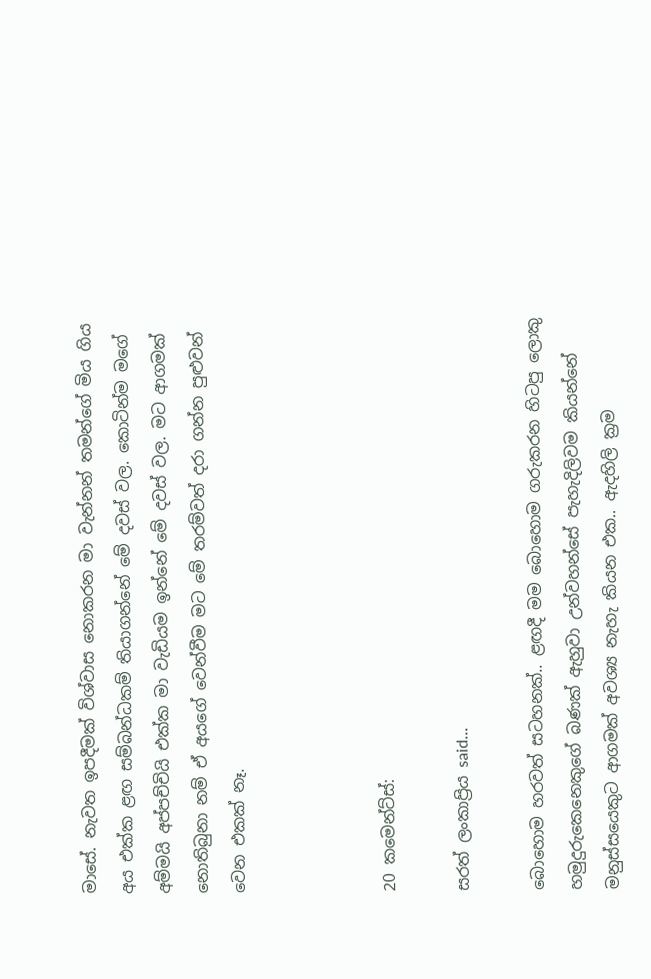මාසේ. නැවත ඉපදීමක් විශ්වාස නොකරන මා වැන්නන් තමන්ගේ මිය ගිය අය එක්ක ළඟ සම්බන්ධකම් තියාගන්නේ මේ දවස් වල. කොටින්ම මගේ අම්මයි අප්පච්චියි එක්ක මා වැඩියම ඉන්නේ මේ දවස් වල. මට ආගමක් නොතිබුනා නම් ඒ අයගේ වෙන්වීම මට මේ තරම්වත් දරා ගන්න පුළුවන් වෙන එකක් නෑ.



20 කමෙන්ට්ස්:

සරත් ලංකාප්‍රිය said...

බොහොම හරවත් සටහනක්.. ළඟදී මම බොහොම ගරුකරන හිටපු ලොකු හමුදුරුකෙනෙකුගේ බණක් ඇහුවා උන්වහන්සේ පැහැදිලිවම කියන්නේ මනුස්සයෙකුට ආගමක් අවශ්‍ය නැහැ කියන එක.. ඇදහිලි ක්‍රම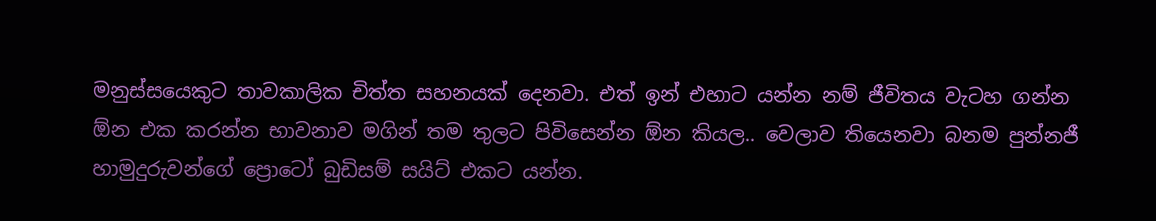මනුස්සයෙකුට තාවකාලික චිත්ත සහනයක් දෙනවා. එත් ඉන් එහාට යන්න නම් ජීවිතය වැටහ ගන්න ඕන එක කරන්න භාවනාව මගින් තම තුලට පිවිසෙන්න ඕන කියල.. වෙලාව තියෙනවා බනම පුන්නජී හාමුදුරුවන්ගේ ප්‍රොටෝ බුඩිසම් සයිට් එකට යන්න.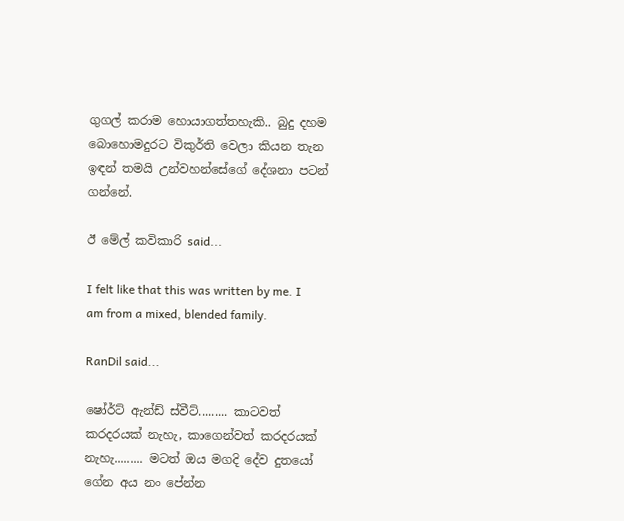ගුගල් කරාම හොයාගත්තහැකි.. බුදු දහම බොහොමදුරට විකුර්ති වෙලා කියන තැන ඉඳන් තමයි උන්වහන්සේගේ දේශනා පටන් ගන්නේ.

ඊ මේල් කවිකාරි said...

I felt like that this was written by me. I am from a mixed, blended family.

RanDil said...

ෂෝර්ට් ඇන්ඩ් ස්වීට්......... කාටවත් කරදරයක් නැහැ, කාගෙන්වත් කරදරයක් නැහැ......... මටත් ඔය මගදි දේව දුතයෝ ගේන අය නං පේන්න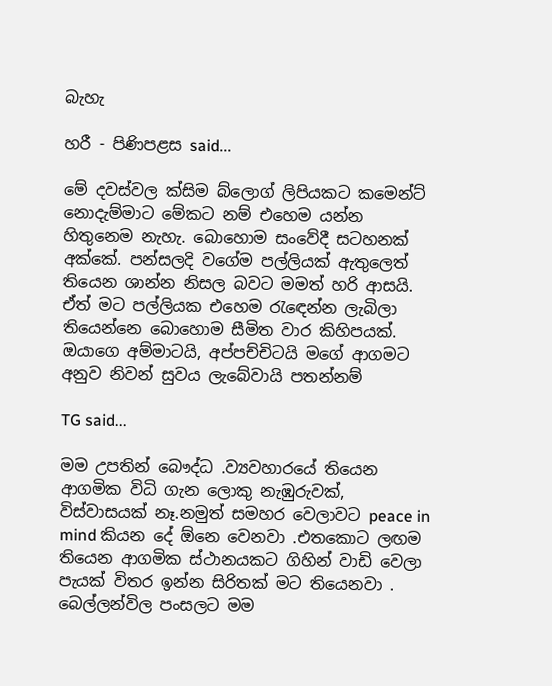බැහැ

හරී - පිණිපළස said...

මේ දවස්වල ක්සිම බ්ලොග් ලිපියකට කමෙන්ට් නොදැම්මාට මේකට නම් එහෙම යන්න හිතුනෙම නැහැ. බොහොම සංවේදී සටහනක් අක්කේ. පන්සලදි වගේම පල්ලියක් ඇතුලෙත් තියෙන ශාන්න නිසල බවට මමත් හරි ආසයි. ඒත් මට පල්ලියක එහෙම රැඳෙන්න ලැබිලා තියෙන්නෙ බොහොම සීමිත වාර කිහිපයක්. ඔයාගෙ අම්මාටයි, අප්පච්චිටයි මගේ ආගමට අනුව නිවන් සුවය ලැබේවායි පතන්නම්

TG said...

මම උපතින් බෞද්ධ .ව්‍යවහාරයේ තියෙන ආගමික විධි ගැන ලොකු නැඹුරුවක්, විස්වාසයක් නෑ.නමුත් සමහර වෙලාවට peace in mind කියන දේ ඕනෙ වෙනවා .එතකොට ලඟම තියෙන ආගමික ස්ථානයකට ගිහින් වාඩි වෙලා පැයක් විතර ඉන්න සිරිතක් මට තියෙනවා . බෙල්ලන්විල පංසලට මම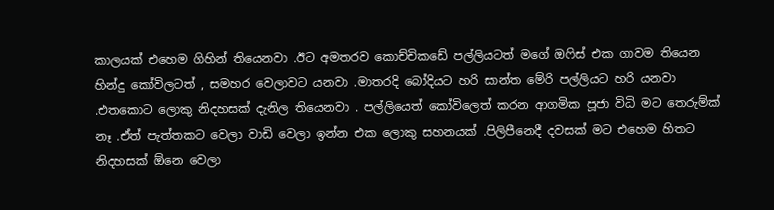කාලයක් එහෙම ගිහින් තියෙනවා .ඊට අමතරව කොච්චිකඩේ පල්ලියටත් මගේ ඔෆිස් එක ගාවම තියෙන හින්දු කෝවිලටත් , සමහර වෙලාවට යනවා .මාතරදි බෝදියට හරි සාන්ත මේරි පල්ලියට හරි යනවා .එතකොට ලොකු නිදහසක් දැනිල තියෙනවා . පල්ලියෙත් කෝවිලෙත් කරන ආගමික පූජා විධි මට තෙරුම්ක් නෑ .ඒත් පැත්තකට වෙලා වාඩි වෙලා ඉන්න එක ලොකු සහනයක් .පිලිපීනෙදී දවසක් මට එහෙම හිතට නිදහසක් ඕනෙ වෙලා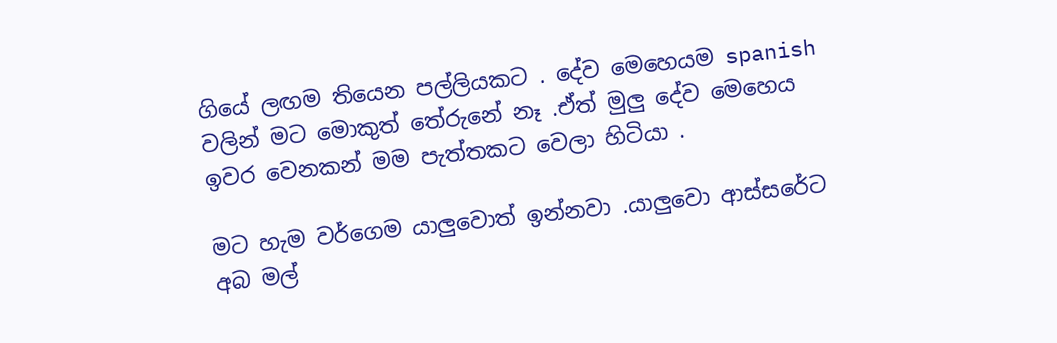ගියේ ලඟම තියෙන පල්ලියකට . දේව මෙහෙයම spanish වලින් මට මොකුත් තේරුනේ නෑ .ඒත් මුලු දේව මෙහෙය ඉවර වෙනකන් මම පැත්තකට වෙලා හිටියා .

මට හැම වර්ගෙම යාලුවොත් ඉන්නවා .යාලුවො ආස්සරේට අබ මල්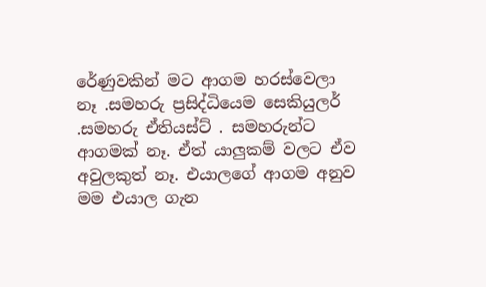රේණුවකින් මට ආගම හරස්වෙලා නෑ .සමහරු ප්‍රසිද්ධියෙම සෙකියුලර් .සමහරු ඒතියස්ට් . සමහරුන්ට ආගමක් නෑ. ඒත් යාලුකම් වලට ඒව අවුලකුත් නෑ. එයාලගේ ආගම අනුව මම එයාල ගැන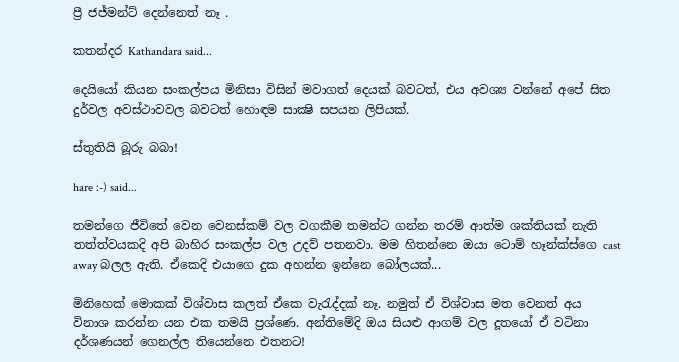ප්‍රී ජජ්මන්ට් දෙන්නෙත් නෑ .

කතන්දර Kathandara said...

දෙයියෝ කියන සංකල්පය මිනිසා විසින් මවාගත් දෙයක් බවටත්, එය අවශ්‍ය වන්නේ අපේ සිත දුර්වල අවස්ථාවවල බවටත් හොඳම සාක්‍ෂි සපයන ලිපියක්.

ස්තුතියි බූරු බබා!

hare :-) said...

තමන්ගෙ ජීවිතේ වෙන වෙනස්කම් වල වගකීම තමන්ට ගන්න තරම් ආත්ම ශක්තියක් නැති තත්ත්වයකදි අපි බාහිර සංකල්ප වල උදව් පතනවා. මම හිතන්නෙ ඔයා ටොම් හෑන්ක්ස්ගෙ cast away බලල ඇති. ඒකෙදි එයාගෙ දුක අහන්න ඉන්නෙ බෝලයක්...

මිනිහෙක් මොකක් විශ්වාස කලත් ඒකෙ වැරැද්දක් නෑ. නමුත් ඒ විශ්වාස මත වෙනත් අය විනාශ කරන්න යන එක තමයි ප්‍රශ්ණෙ. අන්තිමේදි ඔය සියළු ආගම් වල දූතයෝ ඒ වටිනා දර්ශණයන් ගෙනල්ල තියෙන්නෙ එතනට!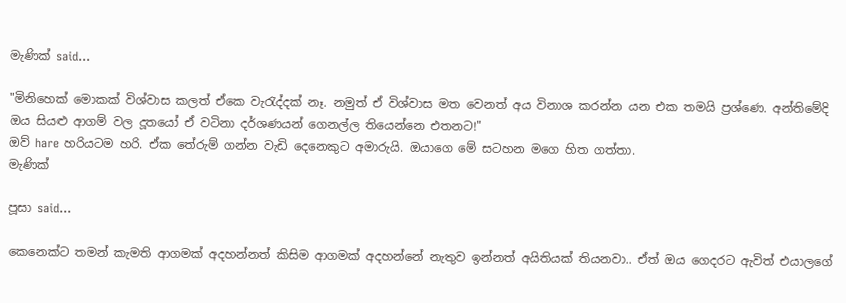මැණික් said...

"මිනිහෙක් මොකක් විශ්වාස කලත් ඒකෙ වැරැද්දක් නෑ. නමුත් ඒ විශ්වාස මත වෙනත් අය විනාශ කරන්න යන එක තමයි ප්‍රශ්ණෙ. අන්තිමේදි ඔය සියළු ආගම් වල දූතයෝ ඒ වටිනා දර්ශණයන් ගෙනල්ල තියෙන්නෙ එතනට!"
ඔව් hare හරියටම හරි. ඒක තේරුම් ගන්න වැඩි දෙනෙකුට අමාරුයි. ඔයාගෙ මේ සටහන මගෙ හිත ගත්තා.
මැණික්

පූසා said...

කෙනෙක්ට තමන් කැමති ආගමක් අදහන්නත් කිසිම ආගමක් අදහන්නේ නැතුව ඉන්නත් අයිතියක් තියනවා.. ඒත් ඔය ගෙදරට ඇවිත් එයාලගේ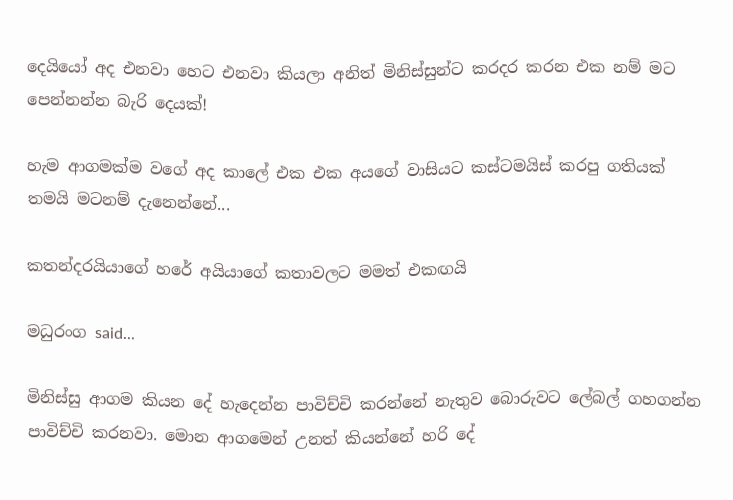දෙයියෝ අද එනවා හෙට එනවා කියලා අනිත් මිනිස්සුන්ට කරදර කරන එක නම් මට පෙන්නන්න බැරි දෙයක්!

හැම ආගමක්ම වගේ අද කාලේ එක එක අයගේ වාසියට කස්ටමයිස් කරපු ගතියක් තමයි මටනම් දැනෙන්නේ...

කතන්දරයියාගේ හරේ අයියාගේ කතාවලට මමත් එකඟයි

මධුරංග said...

මිනිස්සු ආගම කියන දේ හැදෙන්න පාවිච්චි කරන්නේ නැතුව බොරුවට ලේබල් ගහගන්න පාවිච්චි කරනවා. මොන ආගමෙන් උනත් කියන්නේ හරි දේ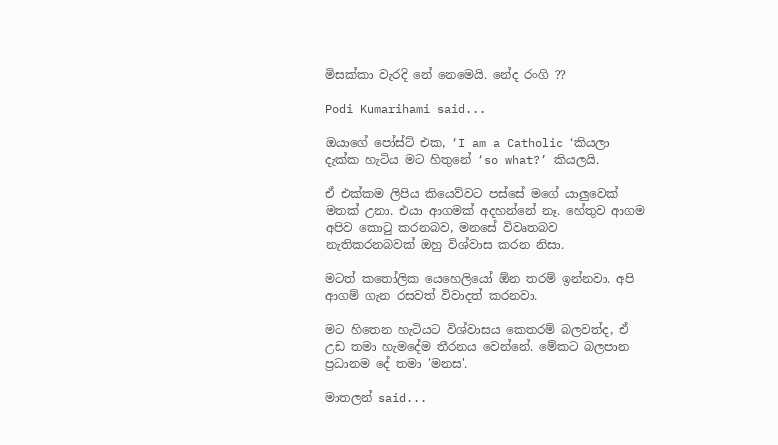මිසක්කා වැරදි නේ නෙමෙයි. නේද රංගි ??

Podi Kumarihami said...

ඔයාගේ පෝස්ට් එක, ‘I am a Catholic ‘කියලා දැක්ක හැටිය මට හිතුනේ ‘so what?’ කියලයි.

ඒ එක්කම ලිපිය කියෙව්වට පස්සේ මගේ යාලුවෙක් මතක් උනා. එයා ආගමක් අදහන්නේ නෑ. හේතුව ආගම අපිව කොටු කරනබව, මනසේ විවෘතබව නැතිකරනබවක් ඔහු විශ්වාස කරන නිසා.

මටත් කතෝලික යෙහෙලියෝ ඕන තරම් ඉන්නවා. අපි ආගම් ගැන රසවත් විවාදත් කරනවා.

මට හිතෙන හැටියට විශ්වාසය කෙතරම් බලවත්ද, ඒ උඩ තමා හැමදේම තීරනය වෙන්නේ. මේකට බලපාන ප්‍රධානම දේ තමා 'මනස'.

මාතලන් said...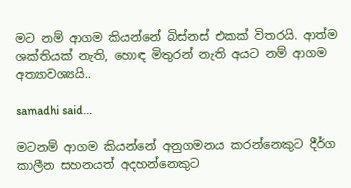මට නම් ආගම කියන්නේ බිස්නස් එකක් විතරයි. ආත්ම ශක්තියක් නැති, හොඳ මිතුරන් නැති අයට නම් ආගම අත්‍යාවශ්‍යයි..

samadhi said...

මටනම් ආගම කියන්නේ අනුගමනය කරන්නෙකුට දීර්ග කාලීන සහනයත් අදහන්නෙකුට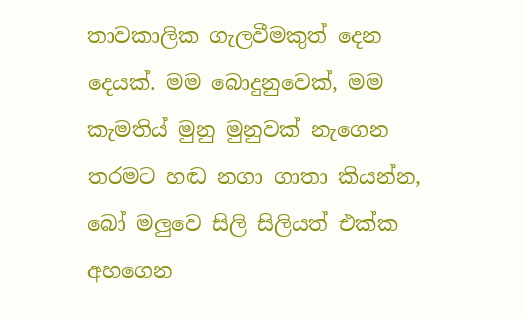තාවකාලික ගැලවීමකුත් දෙන දෙයක්. මම බොදුනුවෙක්, මම කැමතිය් මුනු මුනුවක් නැගෙන තරමට හඬ නගා ගාතා කියන්න, බෝ මලුවෙ සිලි සිලියත් එක්ක අහගෙන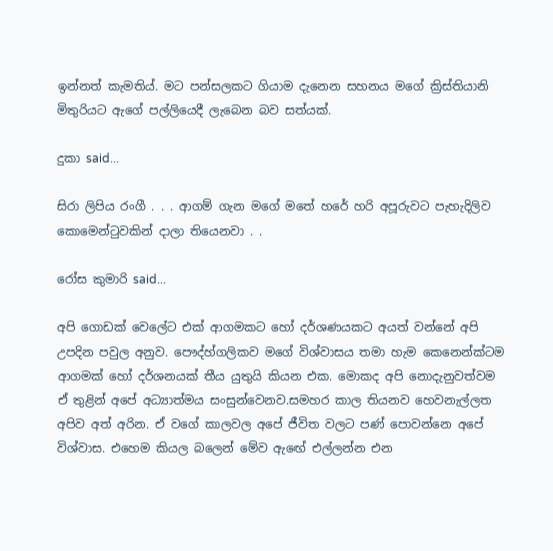ඉන්නත් කැමතිය්. මට පන්සලකට ගියාම දැනෙන සහනය මගේ ක්‍රිස්තියානි මිතුරියට ඇගේ පල්ලියෙදී ලැබෙන බව සත්යක්.

දුකා said...

සිරා ලිපිය රංගී . . . ආගම් ගැන මගේ මතේ හරේ හරි අපූරුවට පැහැදිලිව කොමෙන්ටුවකින් දාලා තියෙනවා . .

රෝස කුමාරි said...

අපි ගොඩක් වෙලේට එක් ආගමකට හෝ දර්ශණයකට අයත් වන්නේ අපි උපදින පවුල අනුව. පෞද්හ්ගලිකව මගේ විශ්වාසය තමා හැම කෙනෙන්ක්ටම ආගමක් හෝ දර්ශනයක් තීය යුතුයි කියන එක. මොකද අපි නොදැනුවත්වම ඒ තුළින් අපේ අධ්‍යාත්මය සංසුන්වෙනව.සමහර කාල තියනව හෙවනැල්ලත අපිව අත් අරින. ඒ වගේ කාලවල අපේ ජීවිත වලට පණ් පොවන්නෙ අපේ විශ්වාස. එහෙම කියල බලෙන් මේව ඇඟේ එල්ලන්න එන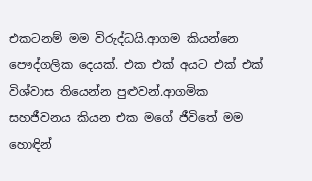එකටනම් මම විරුද්ධයි.ආගම කියන්නෙ පෞද්ගලික දෙයක්. එක එක් අයට එක් එක් විශ්වාස තියෙන්න පුළුවන්.ආගමික සහජීවනය කියන එක මගේ ජීවිතේ මම හොඳින්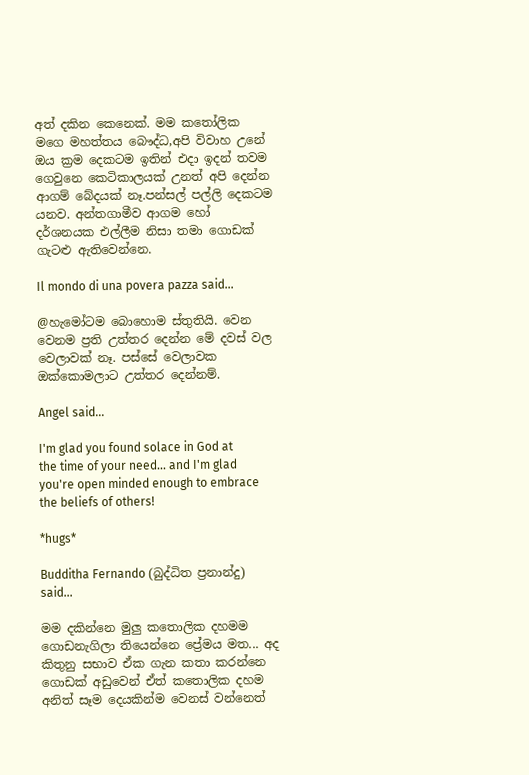අත් දකින කෙනෙක්. මම ක‍තෝලික මගෙ මහත්තය බෞද්ධ,අපි විවාහ උනේ ඔය ක්‍රම දෙකටම ඉතින් එදා ඉදන් තවම ගෙවුනෙ කෙටිකාලයක් උනත් අපි දෙන්න ආගම් බේදයක් නෑ.පන්සල් පල්ලි දෙකටම යනව. අන්තගාමීව ආගම හෝ දර්ශනයක එල්ලීම නිසා තමා ගොඩක් ගැටළු ඇතිවෙන්නෙ.

Il mondo di una povera pazza said...

@හැමෝටම බොහොම ස්තුතියි. වෙන වෙනම ප්‍රති උත්තර දෙන්න මේ දවස් වල වෙලාවක් නෑ. පස්සේ වෙලාවක ඔක්කොමලාට උත්තර දෙන්නම්.

Angel said...

I'm glad you found solace in God at the time of your need... and I'm glad you're open minded enough to embrace the beliefs of others!

*hugs*

Budditha Fernando (බුද්ධිත ප්‍රනාන්දු) said...

මම දකින්නෙ මුලු කතොලික දහමම ගොඩනැගිලා තියෙන්නෙ ප්‍රේමය මත... අද කිතුනු සභාව ඒක ගැන කතා කරන්නෙ ගොඩක් අඩුවෙන් ඒත් කතොලික දහම අනිත් සෑම දෙයකින්ම වෙනස් වන්නෙත්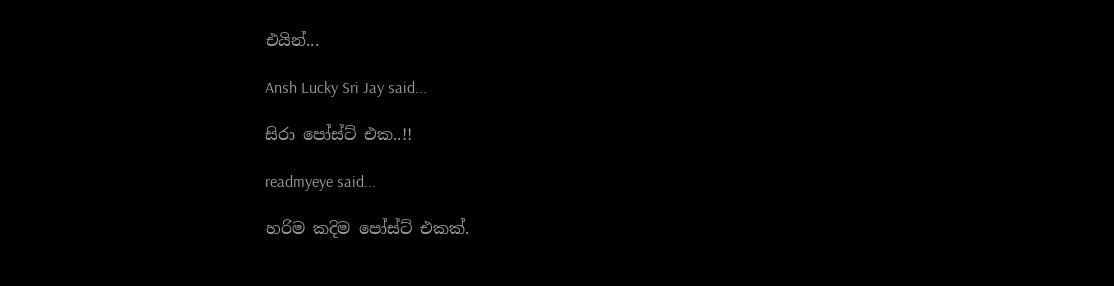එයින්...

Ansh Lucky Sri Jay said...

සිරා පෝස්ට් එක..!!

readmyeye said...

හරිම කදිම පෝස්ට් එකක්.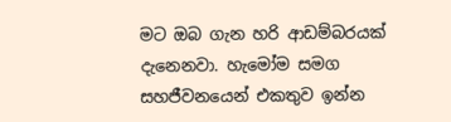මට ඔබ ගැන හරි ආඩම්බරයක් දැනෙනවා. හැමෝම සමග සහජීවනයෙන් එකතුව ඉන්න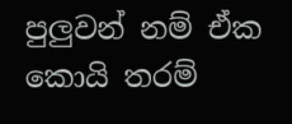පුලුවන් නම් ඒක කොයි තරම්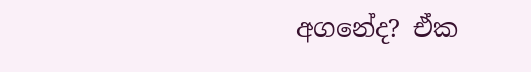අගනේද? ඒක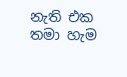නැති එක තමා හැම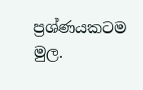ප්‍රශ්ණයකටම මුල.